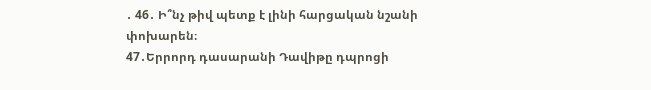․ 46․ Ի՞նչ թիվ պետք է լինի հարցական նշանի փոխարեն։
47․Երրորդ դասարանի Դավիթը դպրոցի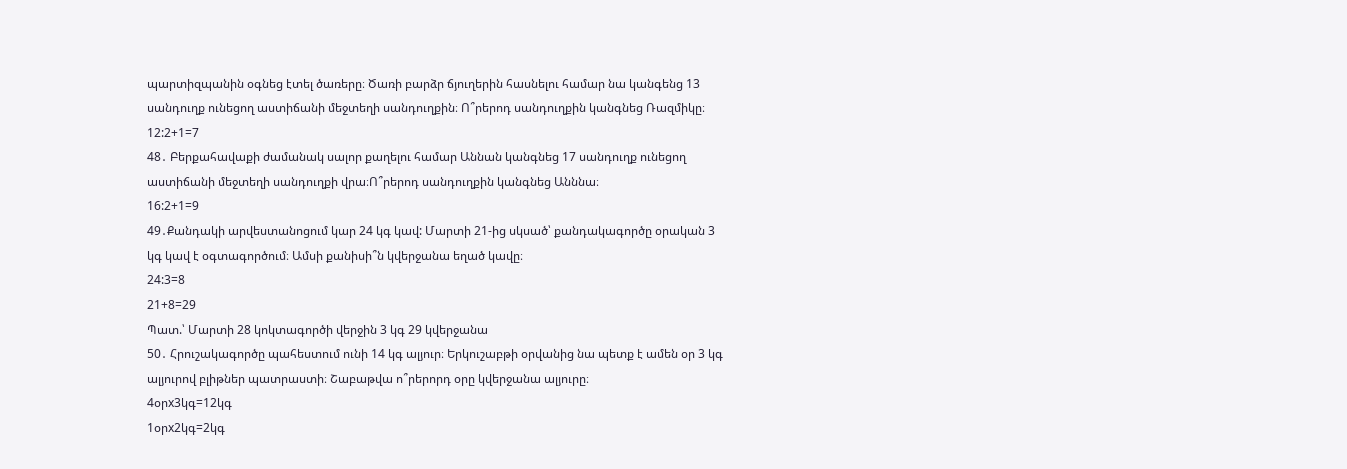պարտիզպանին օգնեց էտել ծառերը։ Ծառի բարձր ճյուղերին հասնելու համար նա կանգենց 13 սանդուղք ունեցող աստիճանի մեջտեղի սանդուղքին։ Ո՞րերոդ սանդուղքին կանգնեց Ռազմիկը։
12:2+1=7
48․ Բերքահավաքի ժամանակ սալոր քաղելու համար Աննան կանգնեց 17 սանդուղք ունեցող աստիճանի մեջտեղի սանդուղքի վրա։Ո՞րերոդ սանդուղքին կանգնեց Անննա։
16:2+1=9
49․Քանդակի արվեստանոցում կար 24 կգ կավ: Մարտի 21-ից սկսած՝ քանդակագործը օրական 3 կգ կավ է օգտագործում։ Ամսի քանիսի՞ն կվերջանա եղած կավը։
24:3=8
21+8=29
Պատ.՝ Մարտի 28 կոկտագործի վերջին 3 կգ 29 կվերջանա
50․ Հրուշակագործը պահեստում ունի 14 կգ ալյուր։ Երկուշաբթի օրվանից նա պետք է ամեն օր 3 կգ ալյուրով բլիթներ պատրաստի։ Շաբաթվա ո՞րերորդ օրը կվերջանա ալյուրը։
4օրx3կգ=12կգ
1օրx2կգ=2կգ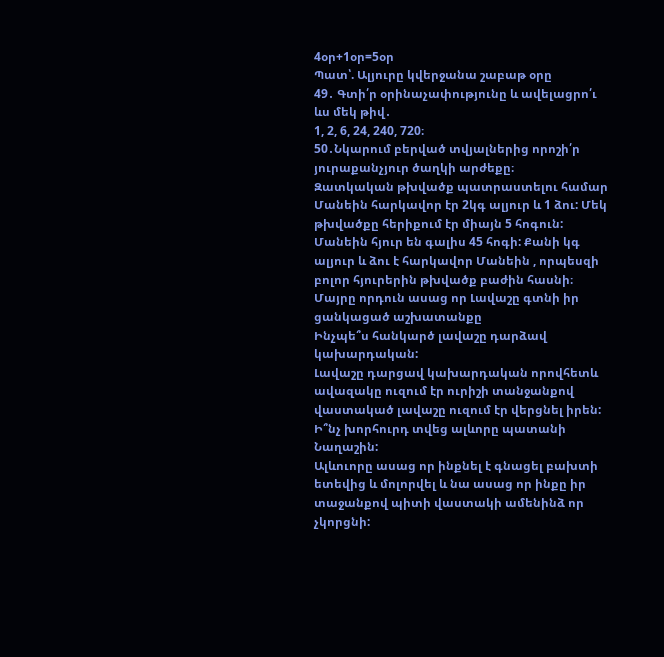4օր+1օր=5օր
Պատ՝. Ալյուրը կվերջանա շաբաթ օրը
49․ Գտի՛ր օրինաչափությունը և ավելացրո՛ւ ևս մեկ թիվ․
1, 2, 6, 24, 240, 720։
50․Նկարում բերված տվյալներից որոշի՛ր յուրաքանչյուր ծաղկի արժեքը։
Զատկական թխվածք պատրաստելու համար Մանեին հարկավոր էր 2կգ ալյուր և 1 ձու: Մեկ թխվածքը հերիքում էր միայն 5 հոգուն: Մանեին հյուր են գալիս 45 հոգի: Քանի կգ ալյուր և ձու է հարկավոր Մանեին , որպեսզի բոլոր հյուրերին թխվածք բաժին հասնի։
Մայրը որդուն ասաց որ Լավաշը գտնի իր ցանկացած աշխատանքը
Ինչպե՞ս հանկարծ լավաշը դարձավ կախարդական:
Լավաշը դարցավ կախարդական որովհետև ավազակը ուզում էր ուրիշի տանջանքով վաստակած լավաշը ուզում էր վերցնել իրեն:
Ի՞նչ խորհուրդ տվեց ալևորը պատանի Նաղաշին:
Ալևուորը ասաց որ ինքնել է գնացել բախտի ետեվից և մոլորվել և նա ասաց որ ինքը իր տաջանքով պիտի վաստակի ամենինձ որ չկորցնի: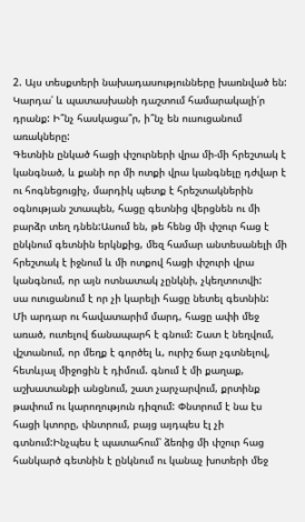2. Այս տեսքտերի նախադասությունները խառնված են: Կարդա՛ և պատասխանի դաշտում համարակալի՛ր դրանք: Ի՞նչ հասկացա՞ր, ի՞նչ են ուսուցանում առակները:
Գետնին ընկած հացի փշուրների վրա մի-մի հրեշտակ է կանգնած, և քանի որ մի ոտքի վրա կանգնելը դժվար է ու հոգնեցուցիչ, մարդիկ պետք է հրեշտակներին օգնության շտապեն, հացը գետնից վերցնեն ու մի բարձր տեղ դնեն:Ասում են, թե հենց մի փշուր հաց է ընկնում գետնին երկնքից, մեզ համար անտեսանելի մի հրեշտակ է իջնում և մի ոտքով հացի փշուրի վրա կանգնում, որ այն ոտնատակ չընկնի, չկեղտոտվի:
սա ուուցանում է որ չի կարելի հացը նետել գետնին:
Մի արդար ու հավատարիմ մարդ, հացը ափի մեջ առած, ուտելով ճանապարհ է գնում: Շատ է նեղվում, վշտանում, որ մեղք է գործել և, ուրիշ ճար չգտնելով, հետևյալ միջոցին է դիմում. գնում է մի քաղաք, աշխատանքի անցնում, շատ չարչարվում, քրտինք թափում ու կարողություն դիզում: Փնտրում է նա էս հացի կտորը, փնտրում, բայց այդպես էլ չի գտնում:Ինչպես է պատահում՝ ձեռից մի փշուր հաց հանկարծ գետնին է ընկնում ու կանաչ խոտերի մեջ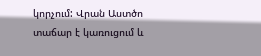կորչում: Վրան Աստծո տաճար է կառուցում և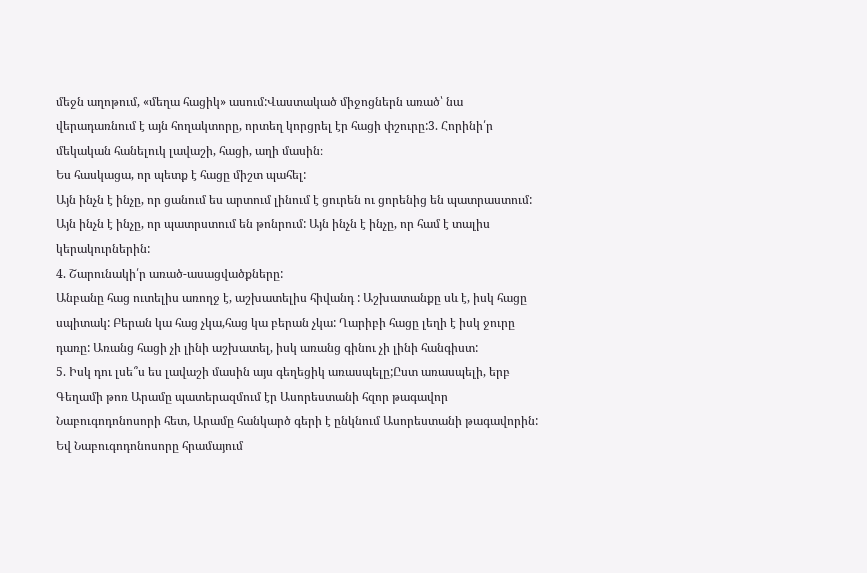մեջն աղոթում, «մեղա հացիկ» ասում:Վաստակած միջոցներն առած՝ նա վերադառնում է այն հողակտորը, որտեղ կորցրել էր հացի փշուրը:3. Հորինի՛ր մեկական հանելուկ լավաշի, հացի, աղի մասին։
Ես հասկացա, որ պետք է հացը միշտ պահել:
Այն ինչն է ինչը, որ ցանում ես արտում լինում է ցուրեն ու ցորենից են պատրաստում: Այն ինչն է ինչը, որ պատրստում են թոնրում: Այն ինչն է ինչը, որ համ է տալիս կերակուրներին:
4. Շարունակի՛ր առած-ասացվածքները:
Անբանը հաց ուտելիս առողջ է, աշխատելիս հիվանդ : Աշխատանքը սև է, իսկ հացը սպիտակ: Բերան կա հաց չկա,հաց կա բերան չկա: Ղարիբի հացը լեղի է իսկ ջուրը դառը: Առանց հացի չի լինի աշխատել, իսկ առանց գինու չի լինի հանգիստ:
5. Իսկ դու լսե՞ս ես լավաշի մասին այս գեղեցիկ առասպելը;Ըստ առասպելի, երբ Գեղամի թոռ Արամը պատերազմում էր Ասորեստանի հզոր թագավոր Նաբուգոդոնոսորի հետ, Արամը հանկարծ գերի է ընկնում Ասորեստանի թագավորին: Եվ Նաբուգոդոնոսորը հրամայում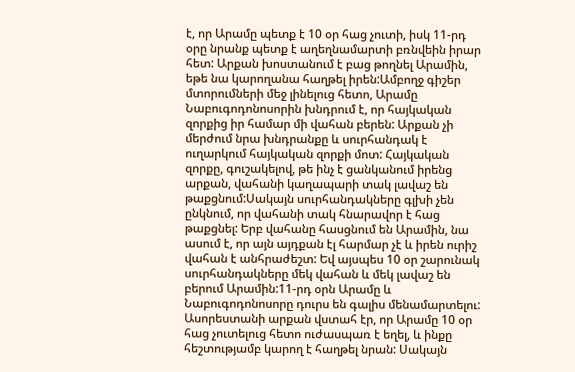է, որ Արամը պետք է 10 օր հաց չուտի, իսկ 11-րդ օրը նրանք պետք է աղեղնամարտի բռնվեին իրար հետ: Արքան խոստանում է բաց թողնել Արամին, եթե նա կարողանա հաղթել իրեն:Ամբողջ գիշեր մտորումների մեջ լինելուց հետո, Արամը Նաբուգոդոնոսորին խնդրում է, որ հայկական զորքից իր համար մի վահան բերեն: Արքան չի մերժում նրա խնդրանքը և սուրհանդակ է ուղարկում հայկական զորքի մոտ: Հայկական զորքը, գուշակելով, թե ինչ է ցանկանում իրենց արքան, վահանի կաղապարի տակ լավաշ են թաքցնում:Սակայն սուրհանդակները գլխի չեն ընկնում, որ վահանի տակ հնարավոր է հաց թաքցնել: Երբ վահանը հասցնում են Արամին, նա ասում է, որ այն այդքան էլ հարմար չէ և իրեն ուրիշ վահան է անհրաժեշտ: Եվ այսպես 10 օր շարունակ սուրհանդակները մեկ վահան և մեկ լավաշ են բերում Արամին:11-րդ օրն Արամը և Նաբուգոդոնոսորը դուրս են գալիս մենամարտելու: Ասորեստանի արքան վստահ էր, որ Արամը 10 օր հաց չուտելուց հետո ուժասպառ է եղել, և ինքը հեշտությամբ կարող է հաղթել նրան: Սակայն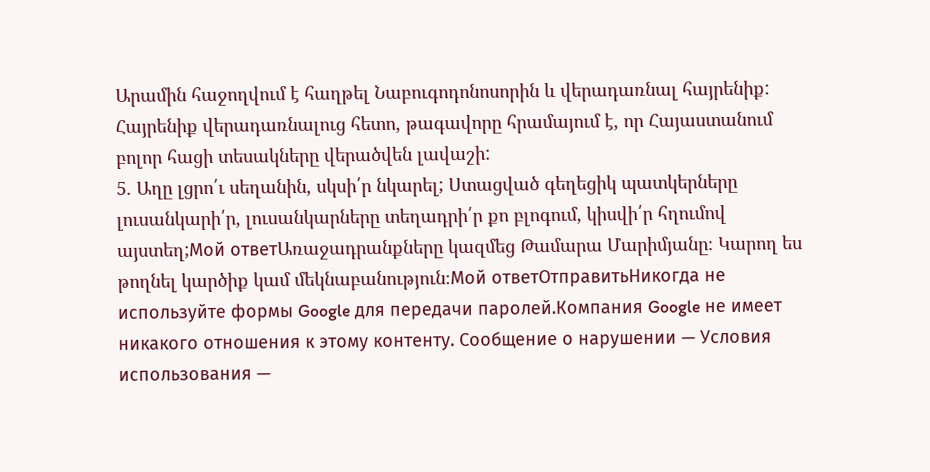Արամին հաջողվում է հաղթել Նաբուգոդոնոսորին և վերադառնալ հայրենիք: Հայրենիք վերադառնալուց հետո, թագավորը հրամայում է, որ Հայաստանում բոլոր հացի տեսակները վերածվեն լավաշի:
5. Աղը լցրո՛ւ սեղանին, սկսի՛ր նկարել; Ստացված գեղեցիկ պատկերները լուսանկարի՛ր, լուսանկարները տեղադրի՛ր քո բլոգում, կիսվի՛ր հղումով այստեղ;Мой ответԱռաջադրանքները կազմեց Թամարա Մարիմյանը։ Կարող ես թողնել կարծիք կամ մեկնաբանություն։Мой ответОтправитьНикогда не используйте формы Google для передачи паролей.Компания Google не имеет никакого отношения к этому контенту. Сообщение о нарушении — Условия использования —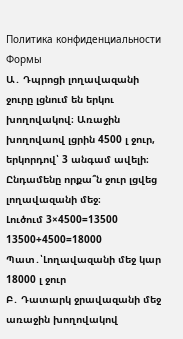Политика конфиденциальности Формы
Ա․ Դպրոցի լողավազանի ջուրը լցնում են երկու խողովակով։ Առաջին խողովաով լցրին 4500 լ ջուր, երկորդով՝ 3 անգամ ավելի։ Ընդամենը որքա՞ն ջուր լցվեց լողավազանի մեջ։
Լուծում 3×4500=13500
13500+4500=18000
Պատ․՝Լողավազանի մեջ կար 18000 լ ջուր
Բ․ Դատարկ ջրավազանի մեջ առաջին խողովակով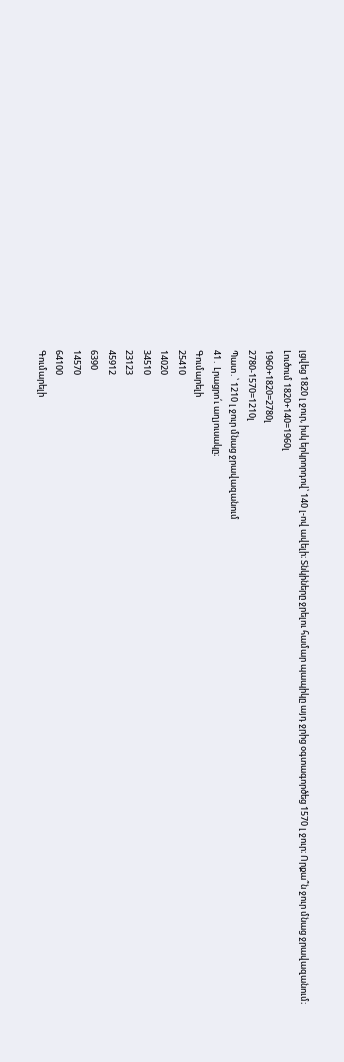լցվեց 1820 լ ջուր, իսկ երկրորդով՝ 140 լ-ով ավելի։ Տնկիները ջրելու համար պապիկը այդ ջրից օգտագործեց 1570 լ ջուր։ Որքա՞ն ջուր մնաց ջրավազանում։
Լուծում 1820+140=1960լ
1960+1820=2780լ
2780-1570=1210լ
Պատ․՝ 1210 լ ջուր մնաց ջրավազանում
41․ Լրացրո՛ւ աղյուսակը։
Գումարելի
25410
14020
34510
23123
45912
6390
14570
64100
Գումարելի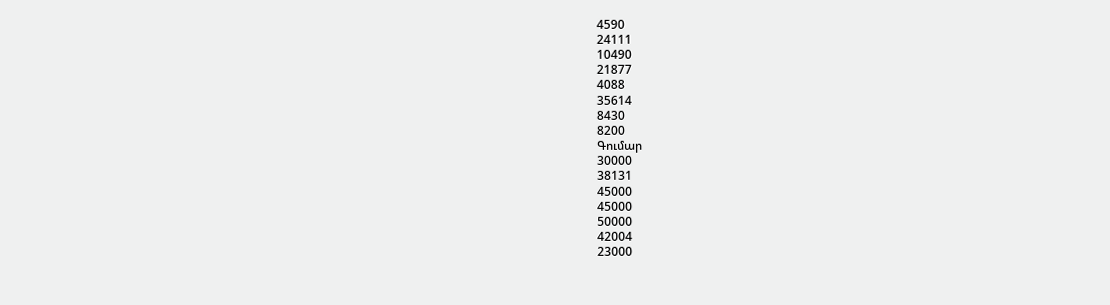4590
24111
10490
21877
4088
35614
8430
8200
Գումար
30000
38131
45000
45000
50000
42004
23000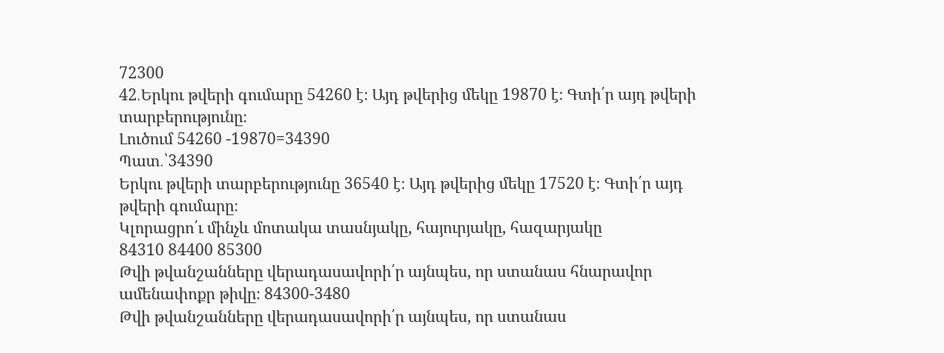72300
42․Երկու թվերի գումարը 54260 է։ Այդ թվերից մեկը 19870 է։ Գտի՛ր այդ թվերի տարբերությունը։
Լուծում 54260 -19870=34390
Պատ․՝34390
Երկու թվերի տարբերությունը 36540 է։ Այդ թվերից մեկը 17520 է։ Գտի՛ր այդ թվերի գումարը։
Կլորացրո՛ւ մինչև մոտակա տասնյակը, հայուրյակը, հազարյակը
84310 84400 85300
Թվի թվանշանները վերադասավորի՛ր այնպես, որ ստանաս հնարավոր ամենափոքր թիվը։ 84300-3480
Թվի թվանշանները վերադասավորի՛ր այնպես, որ ստանաս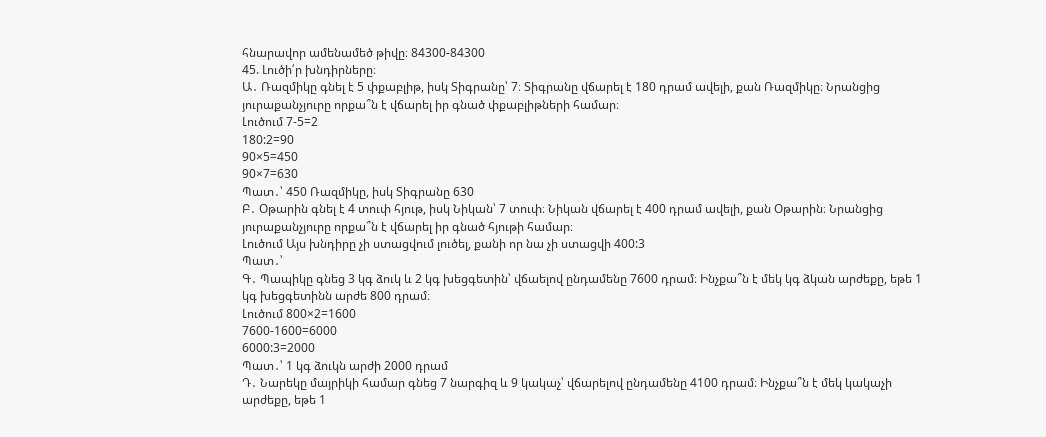հնարավոր ամենամեծ թիվը։ 84300-84300
45. Լուծի՛ր խնդիրները։
Ա․ Ռազմիկը գնել է 5 փքաբլիթ, իսկ Տիգրանը՝ 7։ Տիգրանը վճարել է 180 դրամ ավելի, քան Ռազմիկը։ Նրանցից յուրաքանչյուրը որքա՞ն է վճարել իր գնած փքաբլիթների համար։
Լուծում 7-5=2
180:2=90
90×5=450
90×7=630
Պատ․՝ 450 Ռազմիկը, իսկ Տիգրանը 630
Բ․ Օթարին գնել է 4 տուփ հյութ, իսկ Նիկան՝ 7 տուփ։ Նիկան վճարել է 400 դրամ ավելի, քան Օթարին։ Նրանցից յուրաքանչյուրը որքա՞ն է վճարել իր գնած հյութի համար։
Լուծում Այս խնդիրը չի ստացվում լուծել, քանի որ նա չի ստացվի 400:3
Պատ․՝
Գ․ Պապիկը գնեց 3 կգ ձուկ և 2 կգ խեցգետին՝ վճաելով ընդամենը 7600 դրամ։ Ինչքա՞ն է մեկ կգ ձկան արժեքը, եթե 1 կգ խեցգետինն արժե 800 դրամ։
Լուծում 800×2=1600
7600-1600=6000
6000:3=2000
Պատ․՝ 1 կգ ձուկն արժի 2000 դրամ
Դ․ Նարեկը մայրիկի համար գնեց 7 նարգիզ և 9 կակաչ՝ վճարելով ընդամենը 4100 դրամ։ Ինչքա՞ն է մեկ կակաչի արժեքը, եթե 1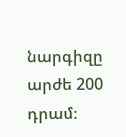նարգիզը արժե 200 դրամ։